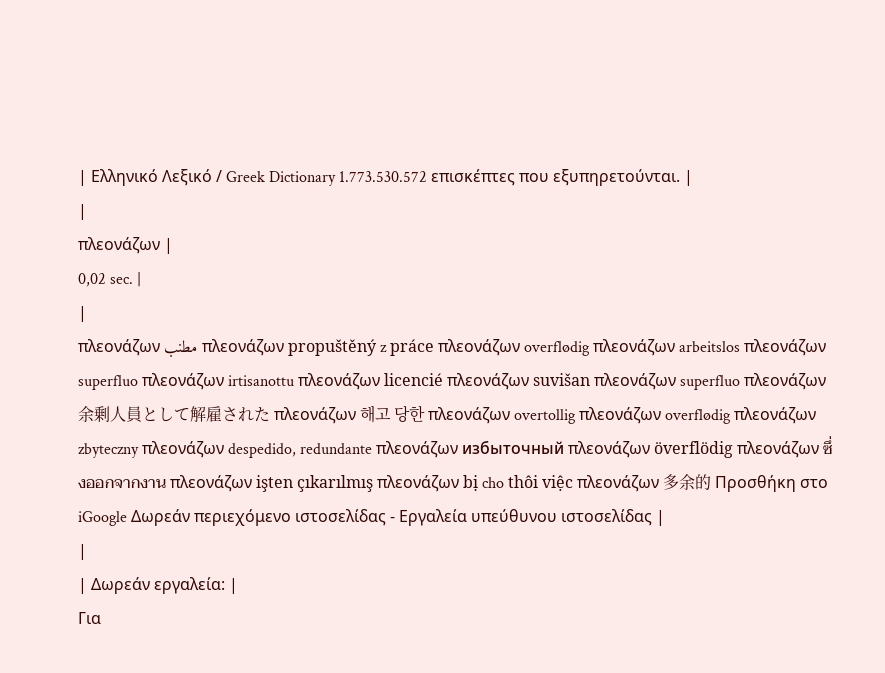| Ελληνικό Λεξικό / Greek Dictionary 1.773.530.572 επισκέπτες που εξυπηρετούνται. |
|
πλεονάζων |
0,02 sec. |
|
πλεονάζων مطنب πλεονάζων propuštěný z práce πλεονάζων overflødig πλεονάζων arbeitslos πλεονάζων superfluo πλεονάζων irtisanottu πλεονάζων licencié πλεονάζων suvišan πλεονάζων superfluo πλεονάζων 余剰人員として解雇された πλεονάζων 해고 당한 πλεονάζων overtollig πλεονάζων overflødig πλεονάζων zbyteczny πλεονάζων despedido, redundante πλεονάζων избыточный πλεονάζων överflödig πλεονάζων ซึ่งออกจากงาน πλεονάζων işten çıkarılmış πλεονάζων bị cho thôi việc πλεονάζων 多余的 Προσθήκη στο iGoogle Δωρεάν περιεχόμενο ιστοσελίδας - Εργαλεία υπεύθυνου ιστοσελίδας |
|
| Δωρεάν εργαλεία: |
Για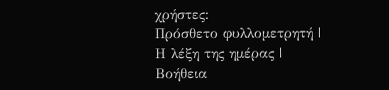χρήστες:
Πρόσθετο φυλλομετρητή |
Η λέξη της ημέρας |
Βοήθεια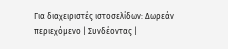Για διαχειριστές ιστοσελίδων: Δωρεάν περιεχόμενο | Συνδέοντας |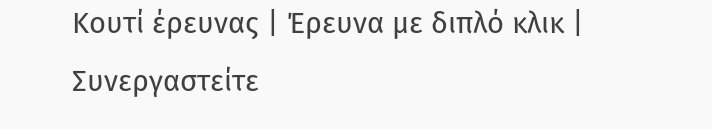Κουτί έρευνας | Έρευνα με διπλό κλικ | Συνεργαστείτε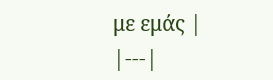με εμάς |
|---|